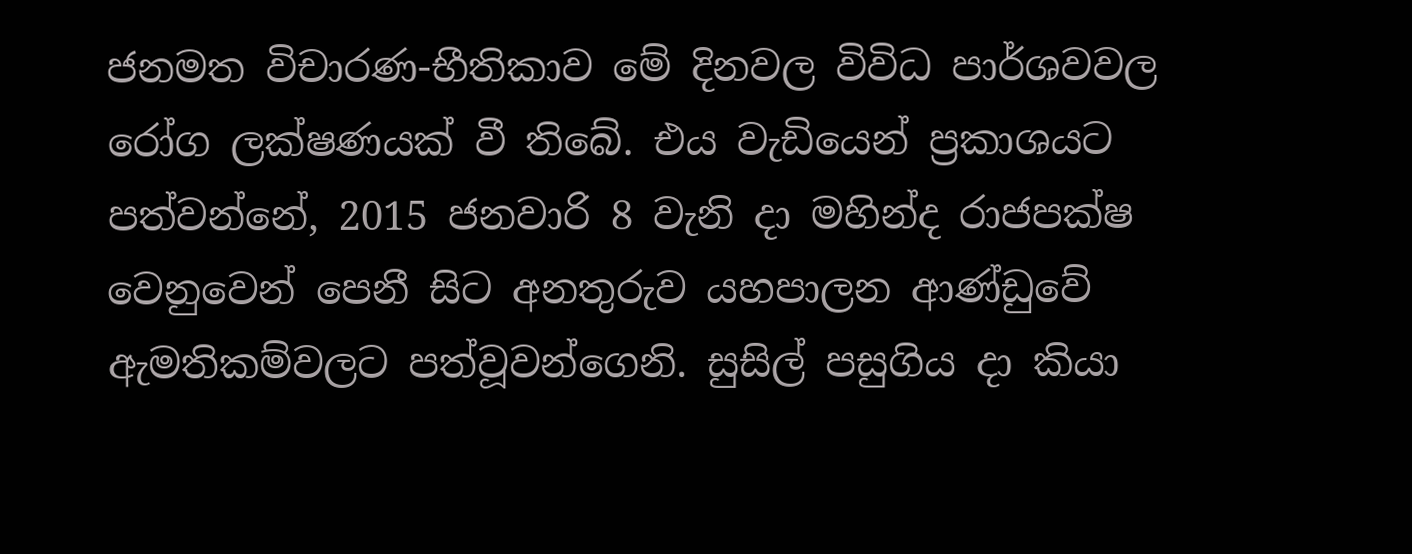ජනමත විචාරණ-භීතිකාව මේ දිනවල විවිධ පාර්ශවවල රෝග ලක්ෂණයක් වී තිබේ. එය වැඩියෙන් ප්‍රකාශයට පත්වන්නේ, 2015 ජනවාරි 8 වැනි දා මහින්ද රාජපක්ෂ වෙනුවෙන් පෙනී සිට අනතුරුව යහපාලන ආණ්ඩුවේ ඇමතිකම්වලට පත්වූවන්ගෙනි. සුසිල් පසුගිය දා කියා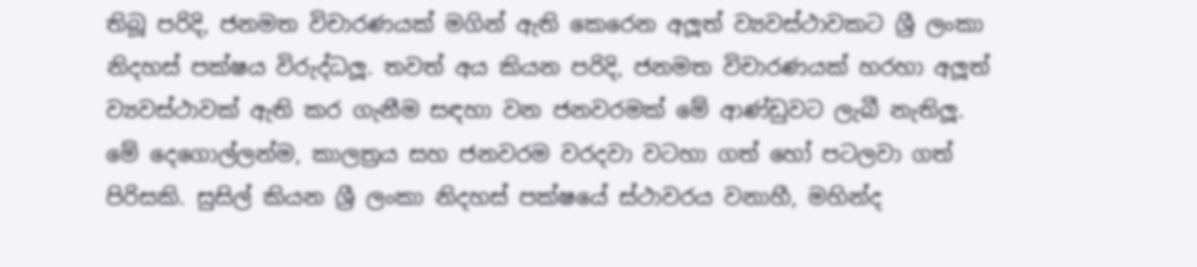තිබූ පරිදි, ජනමත විචාරණයක් මගින් ඇති කෙරෙන අලූත් ව්‍යවස්ථාවකට ශ්‍රී ලංකා නිදහස් පක්ෂය විරුද්ධලූ. තවත් අය කියන පරිදි, ජනමත විචාරණයක් හරහා අලූත් ව්‍යවස්ථාවක් ඇති කර ගැනීම සඳහා වන ජනවරමක් මේ ආණ්ඩුවට ලැබී නැතිලූ. මේ දෙගොල්ලන්ම, කාලත්‍රය සහ ජනවරම වරදවා වටහා ගත් හෝ පටලවා ගත් පිරිසකි. සුසිල් කියන ශ්‍රී ලංකා නිදහස් පක්ෂයේ ස්ථාවරය වනාහී, මහින්ද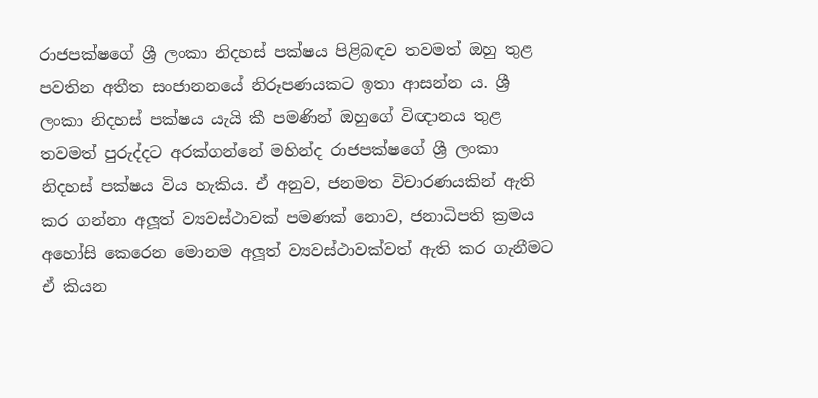රාජපක්ෂගේ ශ්‍රී ලංකා නිදහස් පක්ෂය පිළිබඳව තවමත් ඔහු තුළ පවතින අතීත සංජානනයේ නිරූපණයකට ඉතා ආසන්න ය. ශ්‍රී ලංකා නිදහස් පක්ෂය යැයි කී පමණින් ඔහුගේ විඥානය තුළ තවමත් පුරුද්දට අරක්ගන්නේ මහින්ද රාජපක්ෂගේ ශ්‍රී ලංකා නිදහස් පක්ෂය විය හැකිය. ඒ අනුව, ජනමත විචාරණයකින් ඇති කර ගන්නා අලූත් ව්‍යවස්ථාවක් පමණක් නොව, ජනාධිපති ක්‍රමය අහෝසි කෙරෙන මොනම අලූත් ව්‍යවස්ථාවක්වත් ඇති කර ගැනීමට ඒ කියන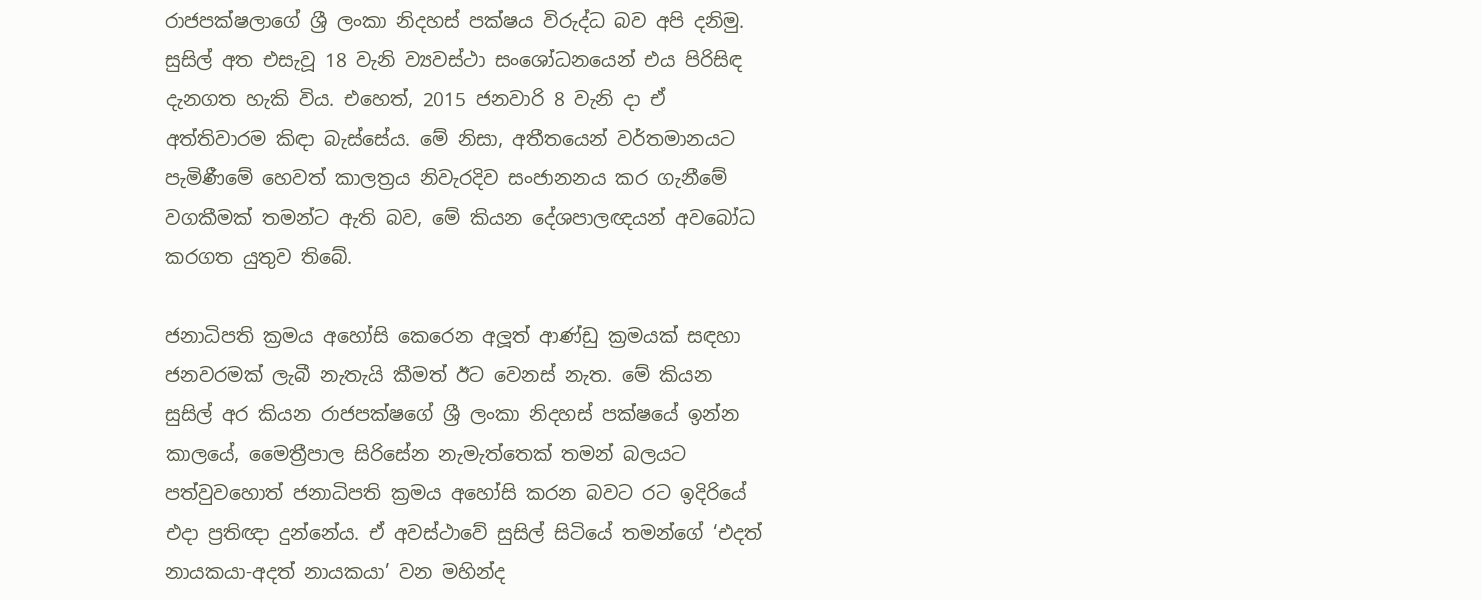රාජපක්ෂලාගේ ශ්‍රී ලංකා නිදහස් පක්ෂය විරුද්ධ බව අපි දනිමු. සුසිල් අත එසැවූ 18 වැනි ව්‍යවස්ථා සංශෝධනයෙන් එය පිරිසිඳ දැනගත හැකි විය. එහෙත්, 2015 ජනවාරි 8 වැනි දා ඒ අත්තිවාරම කිඳා බැස්සේය. මේ නිසා, අතීතයෙන් වර්තමානයට පැමිණීමේ හෙවත් කාලත්‍රය නිවැරදිව සංජානනය කර ගැනීමේ වගකීමක් තමන්ට ඇති බව, මේ කියන දේශපාලඥයන් අවබෝධ කරගත යුතුව තිබේ.

ජනාධිපති ක්‍රමය අහෝසි කෙරෙන අලූත් ආණ්ඩු ක්‍රමයක් සඳහා ජනවරමක් ලැබී නැතැයි කීමත් ඊට වෙනස් නැත. මේ කියන සුසිල් අර කියන රාජපක්ෂගේ ශ්‍රී ලංකා නිදහස් පක්ෂයේ ඉන්න කාලයේ, මෛත්‍රීපාල සිරිසේන නැමැත්තෙක් තමන් බලයට පත්වුවහොත් ජනාධිපති ක්‍රමය අහෝසි කරන බවට රට ඉදිරියේ එදා ප්‍රතිඥා දුන්නේය. ඒ අවස්ථාවේ සුසිල් සිටියේ තමන්ගේ ‘එදත් නායකයා-අදත් නායකයා’ වන මහින්ද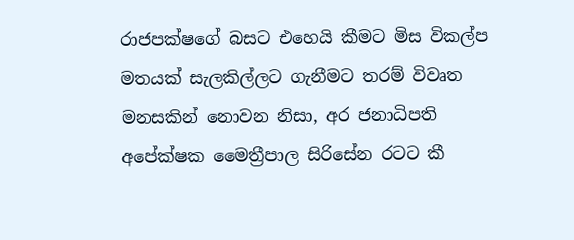රාජපක්ෂගේ බසට එහෙයි කීමට මිස විකල්ප මතයක් සැලකිල්ලට ගැනීමට තරම් විවෘත මනසකින් නොවන නිසා, අර ජනාධිපති අපේක්ෂක මෛත්‍රීපාල සිරිසේන රටට කී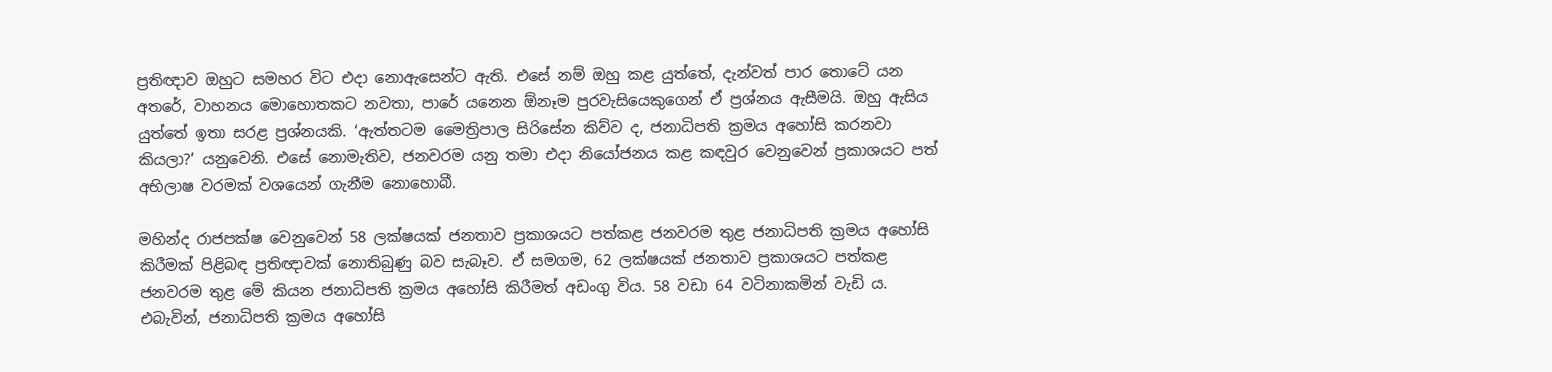ප්‍රතිඥාව ඔහුට සමහර විට එදා නොඇසෙන්ට ඇති. එසේ නම් ඔහු කළ යුත්තේ, දැන්වත් පාර තොටේ යන අතරේ, වාහනය මොහොතකට නවතා, පාරේ යනෙන ඕනෑම පුරවැසියෙකුගෙන් ඒ ප්‍රශ්නය ඇසීමයි. ඔහු ඇසිය යුත්තේ ඉතා සරළ ප්‍රශ්නයකි. ‘ඇත්තටම මෛත්‍රිපාල සිරිසේන කිව්ව ද, ජනාධිපති ක්‍රමය අහෝසි කරනවා කියලා?’ යනුවෙනි. එසේ නොමැතිව, ජනවරම යනු තමා එදා නියෝජනය කළ කඳවුර වෙනුවෙන් ප්‍රකාශයට පත් අභිලාෂ වරමක් වශයෙන් ගැනීම නොහොබී.

මහින්ද රාජපක්ෂ වෙනුවෙන් 58 ලක්ෂයක් ජනතාව ප්‍රකාශයට පත්කළ ජනවරම තුළ ජනාධිපති ක්‍රමය අහෝසි කිරීමක් පිළිබඳ ප්‍රතිඥාවක් නොතිබුණු බව සැබෑව. ඒ සමගම, 62 ලක්ෂයක් ජනතාව ප්‍රකාශයට පත්කළ ජනවරම තුළ මේ කියන ජනාධිපති ක්‍රමය අහෝසි කිරීමත් අඩංගු විය. 58 වඩා 64 වටිනාකමින් වැඩි ය. එබැවින්, ජනාධිපති ක්‍රමය අහෝසි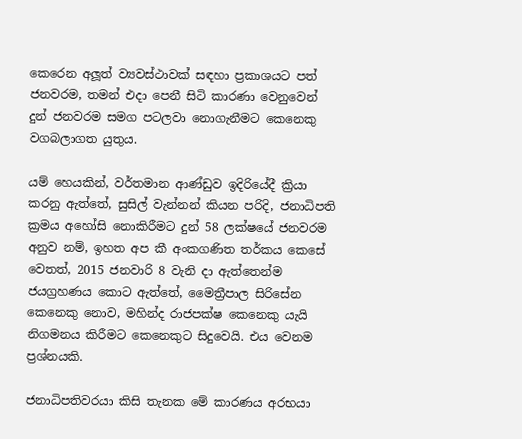කෙරෙන අලූත් ව්‍යවස්ථාවක් සඳහා ප්‍රකාශයට පත් ජනවරම, තමන් එදා පෙනී සිටි කාරණා වෙනුවෙන් දුන් ජනවරම සමග පටලවා නොගැනීමට කෙනෙකු වගබලාගත යුතුය.

යම් හෙයකින්, වර්තමාන ආණ්ඩුව ඉදිරියේදී ක්‍රියා කරනු ඇත්තේ, සුසිල් වැන්නන් කියන පරිදි, ජනාධිපති ක්‍රමය අහෝසි නොකිරීමට දුන් 58 ලක්ෂයේ ජනවරම අනුව නම්, ඉහත අප කී අංකගණිත තර්කය කෙසේ වෙතත්, 2015 ජනවාරි 8 වැනි දා ඇත්තෙන්ම ජයග්‍රහණය කොට ඇත්තේ, මෛත්‍රීපාල සිරිසේන කෙනෙකු නොව, මහින්ද රාජපක්ෂ කෙනෙකු යැයි නිගමනය කිරීමට කෙනෙකුට සිදුවෙයි. එය වෙනම ප්‍රශ්නයකි.

ජනාධිපතිවරයා කිසි තැනක මේ කාරණය අරභයා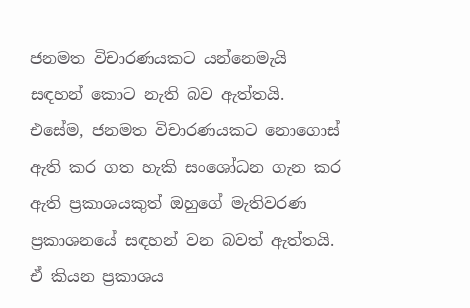ජනමත විචාරණයකට යන්නෙමැයි සඳහන් කොට නැති බව ඇත්තයි. එසේම, ජනමත විචාරණයකට නොගොස් ඇති කර ගත හැකි සංශෝධන ගැන කර ඇති ප්‍රකාශයකුත් ඔහුගේ මැතිවරණ ප්‍රකාශනයේ සඳහන් වන බවත් ඇත්තයි. ඒ කියන ප්‍රකාශය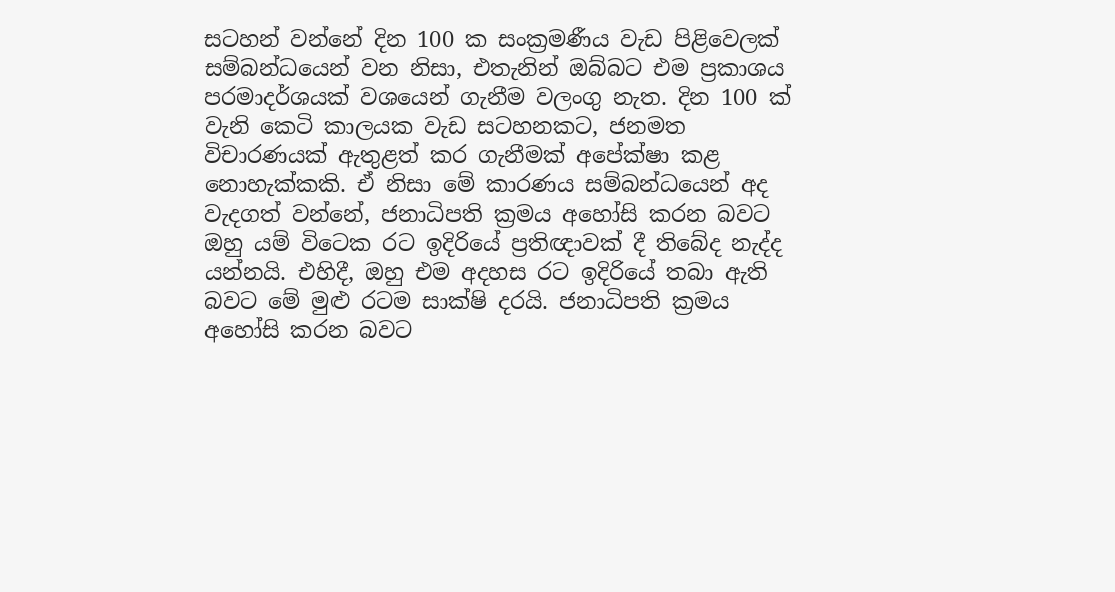සටහන් වන්නේ දින 100 ක සංක්‍රමණීය වැඩ පිළිවෙලක් සම්බන්ධයෙන් වන නිසා, එතැනින් ඔබ්බට එම ප්‍රකාශය පරමාදර්ශයක් වශයෙන් ගැනීම වලංගු නැත. දින 100 ක් වැනි කෙටි කාලයක වැඩ සටහනකට, ජනමත විචාරණයක් ඇතුළත් කර ගැනීමක් අපේක්ෂා කළ නොහැක්කකි. ඒ නිසා මේ කාරණය සම්බන්ධයෙන් අද වැදගත් වන්නේ, ජනාධිපති ක්‍රමය අහෝසි කරන බවට ඔහු යම් විටෙක රට ඉදිරියේ ප්‍රතිඥාවක් දී තිබේද නැද්ද යන්නයි. එහිදී, ඔහු එම අදහස රට ඉදිරියේ තබා ඇති බවට මේ මුළු රටම සාක්ෂි දරයි. ජනාධිපති ක්‍රමය අහෝසි කරන බවට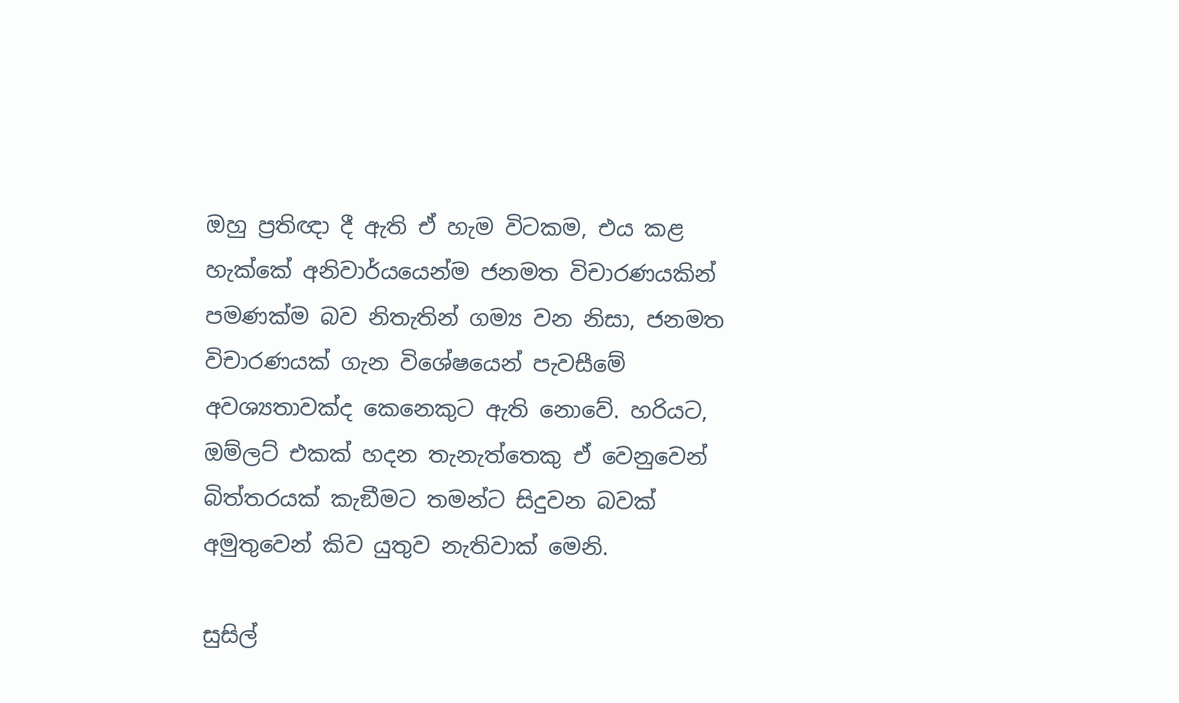ඔහු ප්‍රතිඥා දී ඇති ඒ හැම විටකම, එය කළ හැක්කේ අනිවාර්යයෙන්ම ජනමත විචාරණයකින් පමණක්ම බව නිතැතින් ගම්‍ය වන නිසා, ජනමත විචාරණයක් ගැන විශේෂයෙන් පැවසීමේ අවශ්‍යතාවක්ද කෙනෙකුට ඇති නොවේ. හරියට, ඔම්ලට් එකක් හදන තැනැත්තෙකු ඒ වෙනුවෙන් බිත්තරයක් කැඞීමට තමන්ට සිදුවන බවක් අමුතුවෙන් කිව යුතුව නැතිවාක් මෙනි.

සුසිල්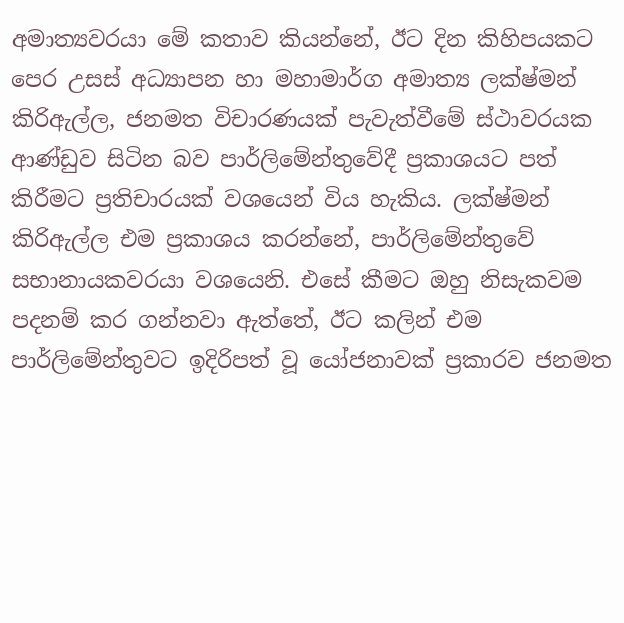අමාත්‍යවරයා මේ කතාව කියන්නේ, ඊට දින කිහිපයකට පෙර උසස් අධ්‍යාපන හා මහාමාර්ග අමාත්‍ය ලක්ෂ්මන් කිරිඇල්ල, ජනමත විචාරණයක් පැවැත්වීමේ ස්ථාවරයක ආණ්ඩුව සිටින බව පාර්ලිමේන්තුවේදී ප්‍රකාශයට පත් කිරීමට ප්‍රතිචාරයක් වශයෙන් විය හැකිය. ලක්ෂ්මන් කිරිඇල්ල එම ප්‍රකාශය කරන්නේ, පාර්ලිමේන්තුවේ සභානායකවරයා වශයෙනි. එසේ කීමට ඔහු නිසැකවම පදනම් කර ගන්නවා ඇත්තේ, ඊට කලින් එම පාර්ලිමේන්තුවට ඉදිරිපත් වූ යෝජනාවක් ප්‍රකාරව ජනමත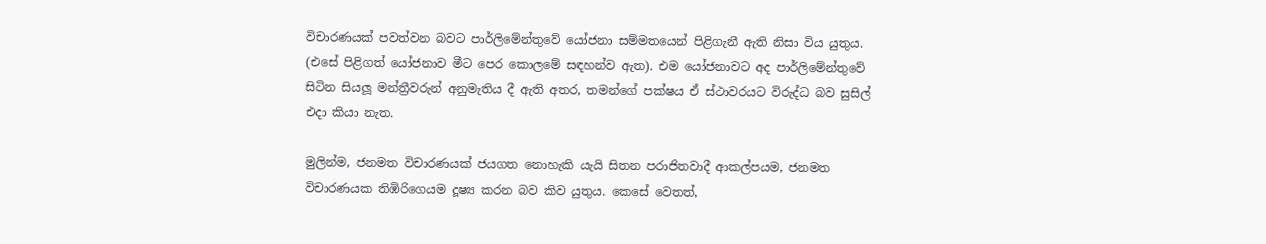විචාරණයක් පවත්වන බවට පාර්ලිමේන්තුවේ යෝජනා සම්මතයෙන් පිළිගැනී ඇති නිසා විය යුතුය. (එසේ පිළිගත් යෝජනාව මීට පෙර කොලමේ සඳහන්ව ඇත). එම යෝජනාවට අද පාර්ලිමේන්තුවේ සිටින සියලූ මන්ත්‍රීවරුන් අනුමැතිය දී ඇති අතර, තමන්ගේ පක්ෂය ඒ ස්ථාවරයට විරුද්ධ බව සුසිල් එදා කියා නැත.

මුලින්ම, ජනමත විචාරණයක් ජයගත නොහැකි යැයි සිතන පරාජිතවාදී ආකල්පයම, ජනමත විචාරණයක තිඹිරිගෙයම දූෂ්‍ය කරන බව කිව යුතුය. කෙසේ වෙතත්,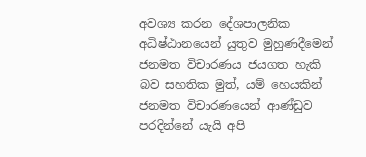අවශ්‍ය කරන දේශපාලනික අධිෂ්ඨානයෙන් යුතුව මුහුණදීමෙන් ජනමත විචාරණය ජයගත හැකි බව සහතික මුත්, යම් හෙයකින් ජනමත විචාරණයෙන් ආණ්ඩුව පරදින්නේ යැයි අපි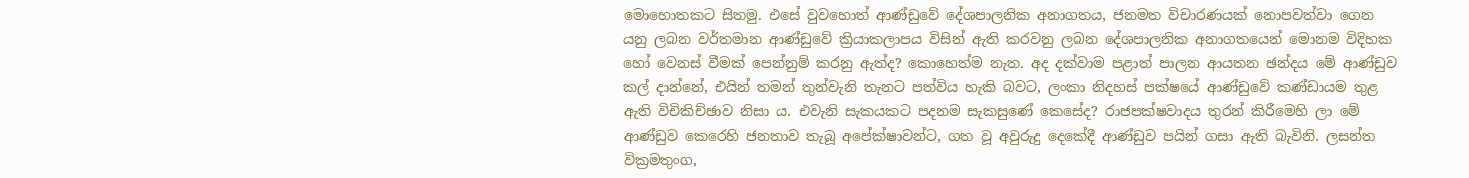මොහොතකට සිතමු. එසේ වුවහොත් ආණ්ඩුවේ දේශපාලනික අනාගතය, ජනමත විචාරණයක් නොපවත්වා ගෙන යනු ලබන වර්තමාන ආණ්ඩුවේ ක්‍රියාකලාපය විසින් ඇති කරවනු ලබන දේශපාලනික අනාගතයෙන් මොනම විදිහක හෝ වෙනස් වීමක් පෙන්නුම් කරනු ඇත්ද? කොහෙත්ම නැත. අද දක්වාම පළාත් පාලන ආයතන ඡන්දය මේ ආණ්ඩුව කල් දාන්නේ, එයින් තමන් තුන්වැනි තැනට පත්විය හැකි බවට, ලංකා නිදහස් පක්ෂයේ ආණ්ඩුවේ කණ්ඩායම තුළ ඇති විචිකිච්ඡාව නිසා ය. එවැනි සැකයකට පදනම සැකසුණේ කෙසේද? රාජපක්ෂවාදය තුරන් කිරීමෙහි ලා මේ ආණ්ඩුව කෙරෙහි ජනතාව තැබූ අපේක්ෂාවන්ට, ගත වූ අවුරුදු දෙකේදී ආණ්ඩුව පයින් ගසා ඇති බැවිනි. ලසන්ත වික්‍රමතුංග,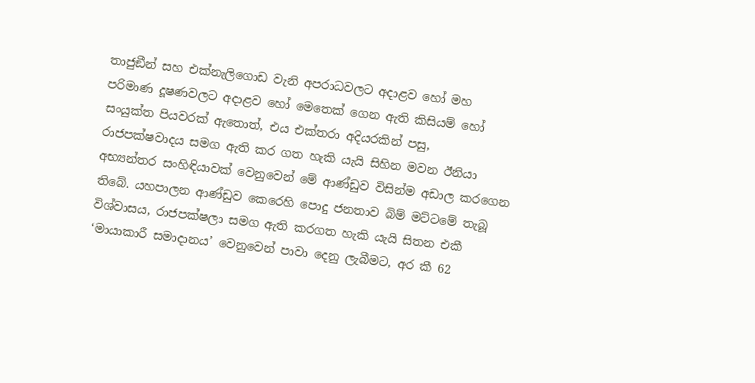තාජුඞීන් සහ එක්නැලිගොඩ වැනි අපරාධවලට අදාළව හෝ මහ පරිමාණ දූෂණවලට අදාළව හෝ මෙතෙක් ගෙන ඇති කිසියම් හෝ සංයුක්ත පියවරක් ඇතොත්, එය එක්තරා අදියරකින් පසු, රාජපක්ෂවාදය සමග ඇති කර ගත හැකි යැයි සිහින මවන ඊනියා අභ්‍යන්තර සංහිඳියාවක් වෙනුවෙන් මේ ආණ්ඩුව විසින්ම අඩාල කරගෙන තිබේ. යහපාලන ආණ්ඩුව කෙරෙහි පොදු ජනතාව බිම් මට්ටමේ තැබූ විශ්වාසය, රාජපක්ෂලා සමග ඇති කරගත හැකි යැයි සිතන එකී ‘මායාකාරී සමාදානය’ වෙනුවෙන් පාවා දෙනු ලැබීමට, අර කී 62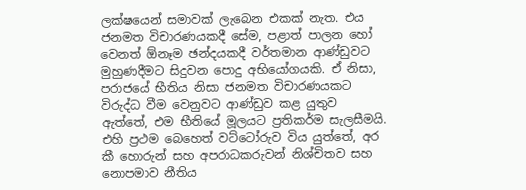ලක්ෂයෙන් සමාවක් ලැබෙන එකක් නැත. එය ජනමත විචාරණයකදී සේම, පළාත් පාලන හෝ වෙනත් ඕනෑම ඡන්දයකදී වර්තමාන ආණ්ඩුවට මුහුණදීමට සිදුවන පොදු අභියෝගයකි. ඒ නිසා, පරාජයේ භීතිය නිසා ජනමත විචාරණයකට විරුද්ධ වීම වෙනුවට ආණ්ඩුව කළ යුතුව ඇත්තේ, එම භීතියේ මූලයට ප්‍රතිකර්ම සැලසීමයි. එහි ප්‍රථම බෙහෙත් වට්ටෝරුව විය යුත්තේ, අර කී හොරුන් සහ අපරාධකරුවන් නිශ්චිතව සහ නොපමාව නීතිය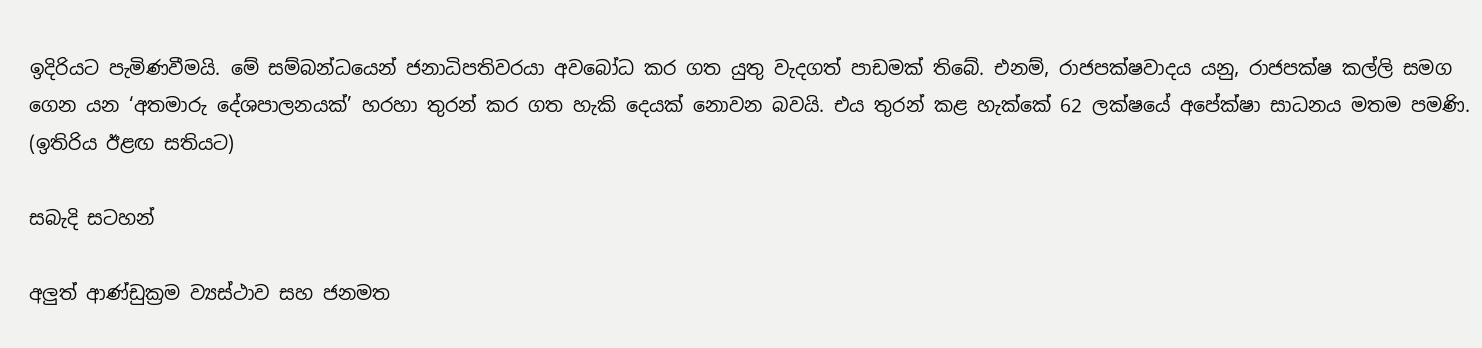ඉදිරියට පැමිණවීමයි. මේ සම්බන්ධයෙන් ජනාධිපතිවරයා අවබෝධ කර ගත යුතු වැදගත් පාඩමක් තිබේ. එනම්, රාජපක්ෂවාදය යනු, රාජපක්ෂ කල්ලි සමග ගෙන යන ‘අතමාරු දේශපාලනයක්’ හරහා තුරන් කර ගත හැකි දෙයක් නොවන බවයි. එය තුරන් කළ හැක්කේ 62 ලක්ෂයේ අපේක්ෂා සාධනය මතම පමණි. (ඉතිරිය ඊළඟ සතියට)

සබැදි සටහන්

අලුත් ආණ්ඩුක්‍රම ව්‍යස්ථාව සහ ජනමත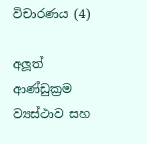විචාරණය (4)

අලූත් ආණ්ඩුක්‍රම ව්‍යස්ථාව සහ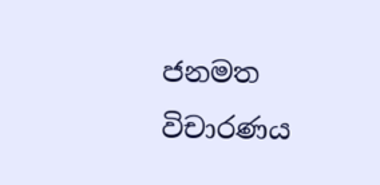ජනමත විචාරණය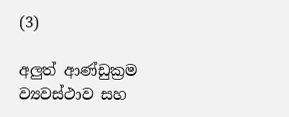(3)

අලුත් ආණ්ඩුක්‍රම ව්‍යවස්ථාව සහ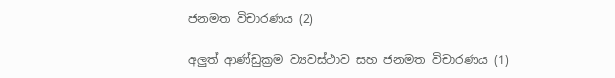ජනමත විචාරණය (2)

අලුත් ආණ්ඩුක්‍රම ව්‍යවස්ථාව සහ ජනමත විචාරණය (1)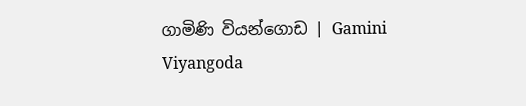ගාමිණි වියන්ගොඩ | Gamini Viyangoda